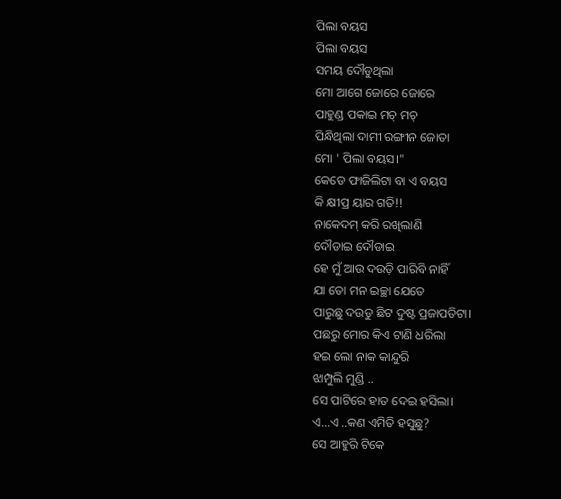ପିଲା ବୟସ
ପିଲା ବୟସ
ସମୟ ଦୌଡୁଥିଲା
ମୋ ଆଗେ ଜୋରେ ଜୋରେ
ପାହୁଣ୍ଡ ପକାଇ ମଚ୍ ମଚ୍
ପିନ୍ଧିଥିଲା ଦାମୀ ରଙ୍ଗୀନ ଜୋତା
ମୋ ' ପିଲା ବୟସ।"
କେଡେ ଫାଜିଲିଟା ବା ଏ ବୟସ
କି କ୍ଷୀପ୍ର ୟାର ଗତି!!
ନାକେଦମ୍ କରି ରଖିଲାଣି
ଦୌଡାଇ ଦୌଡାଇ
ହେ ମୁଁ ଆଉ ଦଉଡ଼ି ପାରିବି ନାହିଁ
ଯା ତୋ ମନ ଇଚ୍ଛା ଯେତେ
ପାରୁଛୁ ଦଉଡୁ ଛିଟ ଦୁଷ୍ଟ ପ୍ରଜାପତିଟା।
ପଛରୁ ମୋର କିଏ ଟାଣି ଧରିଲା
ହଇ ଲୋ ନାକ କାନ୍ଦୁରି
ଝାମ୍ପୁଲି ମୁଣ୍ଡି ..
ସେ ପାଟିରେ ହାତ ଦେଇ ହସିଲା।
ଏ...ଏ ..କଣ ଏମିତି ହସୁଛୁ?
ସେ ଆହୁରି ଟିକେ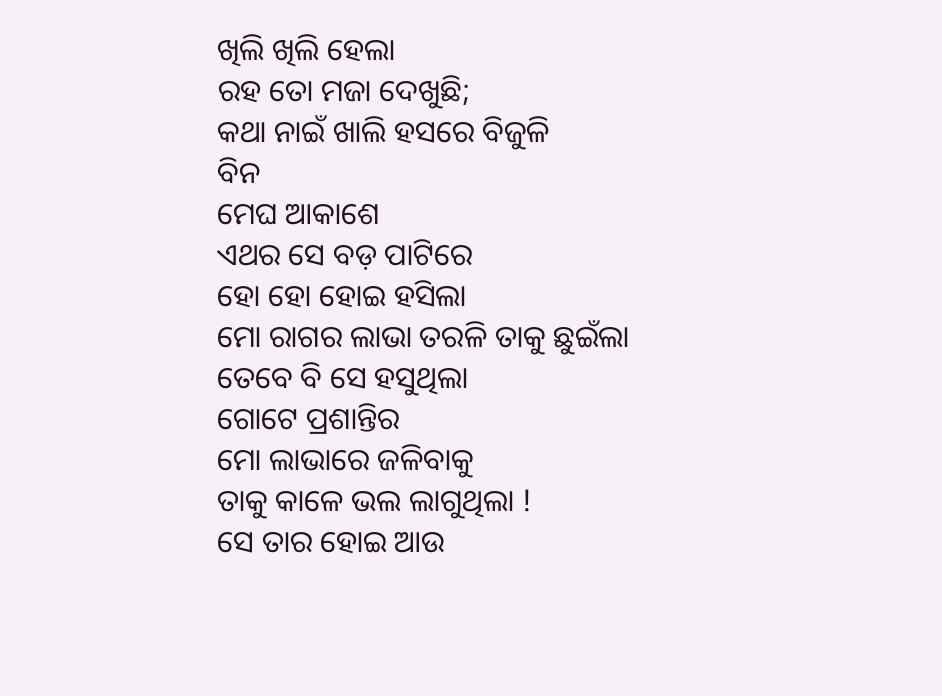ଖିଲି ଖିଲି ହେଲା
ରହ ତୋ ମଜା ଦେଖୁଛି;
କଥା ନାଇଁ ଖାଲି ହସରେ ବିଜୁଳି
ବିନ
ମେଘ ଆକାଶେ
ଏଥର ସେ ବଡ଼ ପାଟିରେ
ହୋ ହୋ ହୋଇ ହସିଲା
ମୋ ରାଗର ଲାଭା ତରଳି ତାକୁ ଛୁଇଁଲା
ତେବେ ବି ସେ ହସୁଥିଲା
ଗୋଟେ ପ୍ରଶାନ୍ତିର
ମୋ ଲାଭାରେ ଜଳିବାକୁ
ତାକୁ କାଳେ ଭଲ ଲାଗୁଥିଲା !
ସେ ତାର ହୋଇ ଆଉ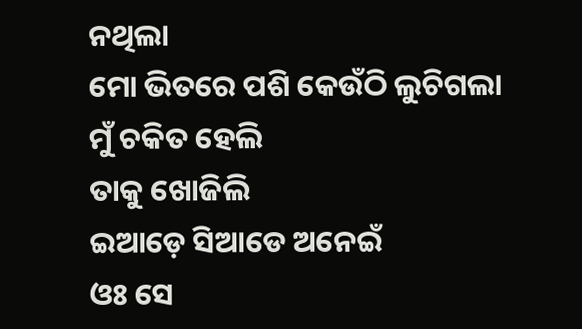ନଥିଲା
ମୋ ଭିତରେ ପଶି କେଉଁଠି ଲୁଚିଗଲା
ମୁଁ ଚକିତ ହେଲି
ତାକୁ ଖୋଜିଲି
ଇଆଡ଼େ ସିଆଡେ ଅନେଇଁ
ଓଃ ସେ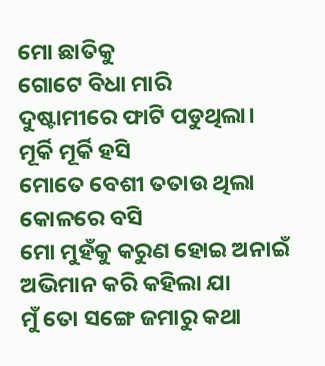ମୋ ଛାତିକୁ
ଗୋଟେ ବିଧା ମାରି
ଦୁଷ୍ଟାମୀରେ ଫାଟି ପଡୁଥିଲା।
ମୂର୍କି ମୂର୍କି ହସି
ମୋତେ ବେଶୀ ତତାଉ ଥିଲା
କୋଳରେ ବସି
ମୋ ମୁହଁକୁ କରୁଣ ହୋଇ ଅନାଇଁ
ଅଭିମାନ କରି କହିଲା ଯା
ମୁଁ ତୋ ସଙ୍ଗେ ଜମାରୁ କଥା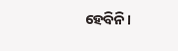ହେବିନି।